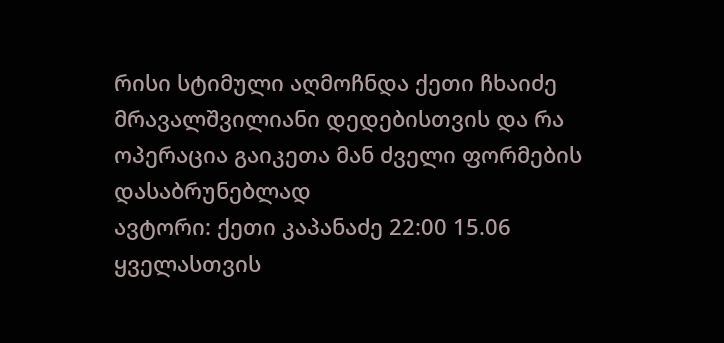რისი სტიმული აღმოჩნდა ქეთი ჩხაიძე მრავალშვილიანი დედებისთვის და რა ოპერაცია გაიკეთა მან ძველი ფორმების დასაბრუნებლად
ავტორი: ქეთი კაპანაძე 22:00 15.06
ყველასთვის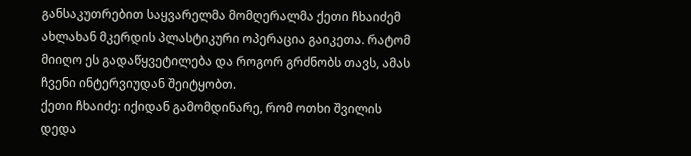განსაკუთრებით საყვარელმა მომღერალმა ქეთი ჩხაიძემ ახლახან მკერდის პლასტიკური ოპერაცია გაიკეთა. რატომ მიიღო ეს გადაწყვეტილება და როგორ გრძნობს თავს, ამას ჩვენი ინტერვიუდან შეიტყობთ.
ქეთი ჩხაიძე: იქიდან გამომდინარე, რომ ოთხი შვილის დედა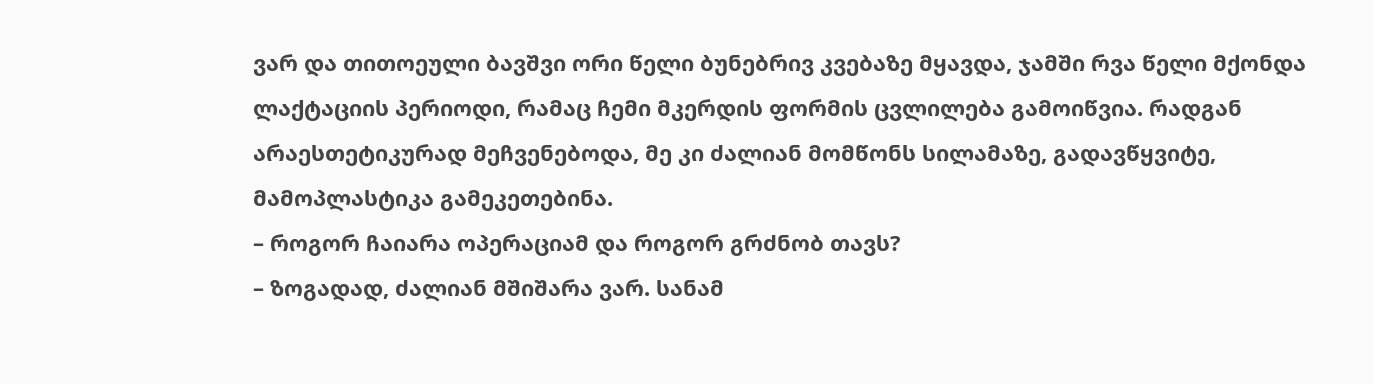ვარ და თითოეული ბავშვი ორი წელი ბუნებრივ კვებაზე მყავდა, ჯამში რვა წელი მქონდა ლაქტაციის პერიოდი, რამაც ჩემი მკერდის ფორმის ცვლილება გამოიწვია. რადგან არაესთეტიკურად მეჩვენებოდა, მე კი ძალიან მომწონს სილამაზე, გადავწყვიტე, მამოპლასტიკა გამეკეთებინა.
– როგორ ჩაიარა ოპერაციამ და როგორ გრძნობ თავს?
– ზოგადად, ძალიან მშიშარა ვარ. სანამ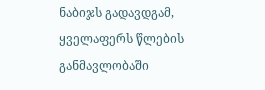ნაბიჯს გადავდგამ, ყველაფერს წლების განმავლობაში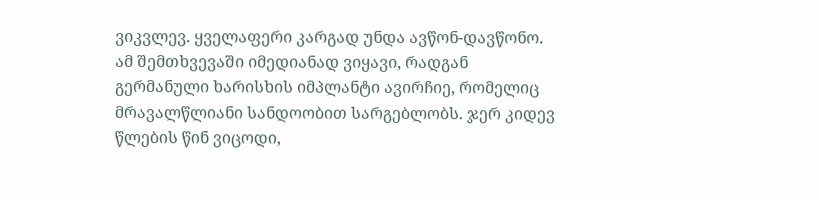ვიკვლევ. ყველაფერი კარგად უნდა ავწონ-დავწონო. ამ შემთხვევაში იმედიანად ვიყავი, რადგან გერმანული ხარისხის იმპლანტი ავირჩიე, რომელიც მრავალწლიანი სანდოობით სარგებლობს. ჯერ კიდევ წლების წინ ვიცოდი,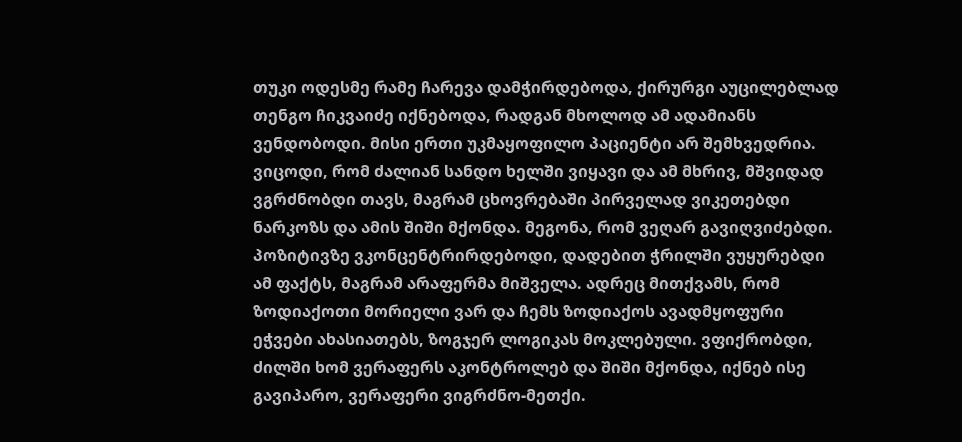თუკი ოდესმე რამე ჩარევა დამჭირდებოდა, ქირურგი აუცილებლად თენგო ჩიკვაიძე იქნებოდა, რადგან მხოლოდ ამ ადამიანს ვენდობოდი. მისი ერთი უკმაყოფილო პაციენტი არ შემხვედრია. ვიცოდი, რომ ძალიან სანდო ხელში ვიყავი და ამ მხრივ, მშვიდად ვგრძნობდი თავს, მაგრამ ცხოვრებაში პირველად ვიკეთებდი ნარკოზს და ამის შიში მქონდა. მეგონა, რომ ვეღარ გავიღვიძებდი. პოზიტივზე ვკონცენტრირდებოდი, დადებით ჭრილში ვუყურებდი ამ ფაქტს, მაგრამ არაფერმა მიშველა. ადრეც მითქვამს, რომ ზოდიაქოთი მორიელი ვარ და ჩემს ზოდიაქოს ავადმყოფური ეჭვები ახასიათებს, ზოგჯერ ლოგიკას მოკლებული. ვფიქრობდი, ძილში ხომ ვერაფერს აკონტროლებ და შიში მქონდა, იქნებ ისე გავიპარო, ვერაფერი ვიგრძნო-მეთქი.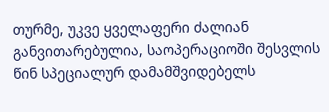თურმე, უკვე ყველაფერი ძალიან განვითარებულია, საოპერაციოში შესვლის წინ სპეციალურ დამამშვიდებელს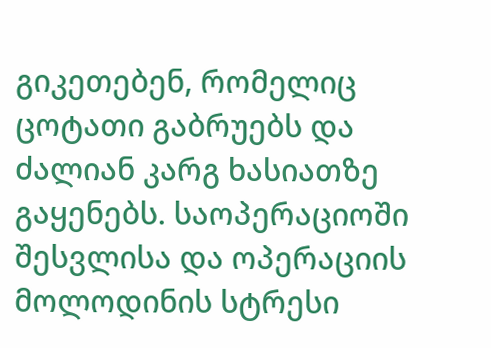გიკეთებენ, რომელიც ცოტათი გაბრუებს და ძალიან კარგ ხასიათზე გაყენებს. საოპერაციოში შესვლისა და ოპერაციის მოლოდინის სტრესი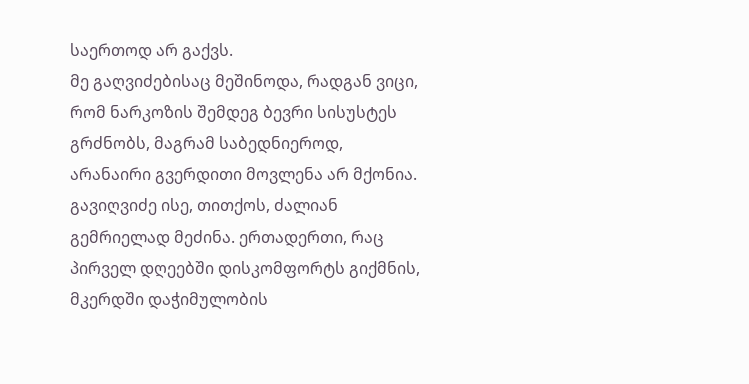საერთოდ არ გაქვს.
მე გაღვიძებისაც მეშინოდა, რადგან ვიცი, რომ ნარკოზის შემდეგ ბევრი სისუსტეს გრძნობს, მაგრამ საბედნიეროდ, არანაირი გვერდითი მოვლენა არ მქონია. გავიღვიძე ისე, თითქოს, ძალიან გემრიელად მეძინა. ერთადერთი, რაც პირველ დღეებში დისკომფორტს გიქმნის, მკერდში დაჭიმულობის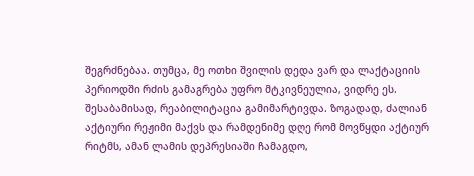შეგრძნებაა. თუმცა, მე ოთხი შვილის დედა ვარ და ლაქტაციის პერიოდში რძის გამაგრება უფრო მტკივნეულია, ვიდრე ეს. შესაბამისად, რეაბილიტაცია გამიმარტივდა. ზოგადად, ძალიან აქტიური რეჟიმი მაქვს და რამდენიმე დღე რომ მოვწყდი აქტიურ რიტმს, ამან ლამის დეპრესიაში ჩამაგდო,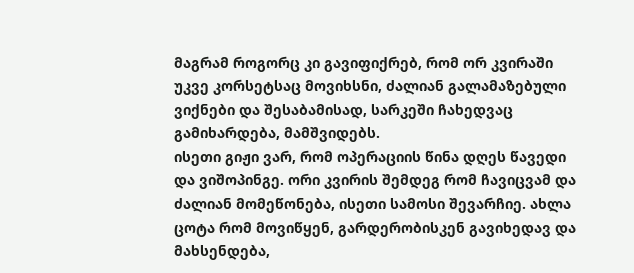მაგრამ როგორც კი გავიფიქრებ, რომ ორ კვირაში უკვე კორსეტსაც მოვიხსნი, ძალიან გალამაზებული ვიქნები და შესაბამისად, სარკეში ჩახედვაც გამიხარდება, მამშვიდებს.
ისეთი გიჟი ვარ, რომ ოპერაციის წინა დღეს წავედი და ვიშოპინგე. ორი კვირის შემდეგ რომ ჩავიცვამ და ძალიან მომეწონება, ისეთი სამოსი შევარჩიე. ახლა ცოტა რომ მოვიწყენ, გარდერობისკენ გავიხედავ და მახსენდება,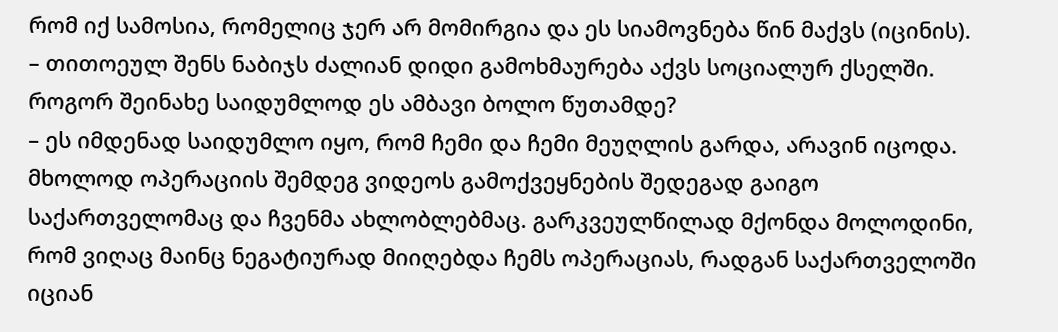რომ იქ სამოსია, რომელიც ჯერ არ მომირგია და ეს სიამოვნება წინ მაქვს (იცინის).
– თითოეულ შენს ნაბიჯს ძალიან დიდი გამოხმაურება აქვს სოციალურ ქსელში. როგორ შეინახე საიდუმლოდ ეს ამბავი ბოლო წუთამდე?
– ეს იმდენად საიდუმლო იყო, რომ ჩემი და ჩემი მეუღლის გარდა, არავინ იცოდა. მხოლოდ ოპერაციის შემდეგ ვიდეოს გამოქვეყნების შედეგად გაიგო საქართველომაც და ჩვენმა ახლობლებმაც. გარკვეულწილად მქონდა მოლოდინი, რომ ვიღაც მაინც ნეგატიურად მიიღებდა ჩემს ოპერაციას, რადგან საქართველოში იციან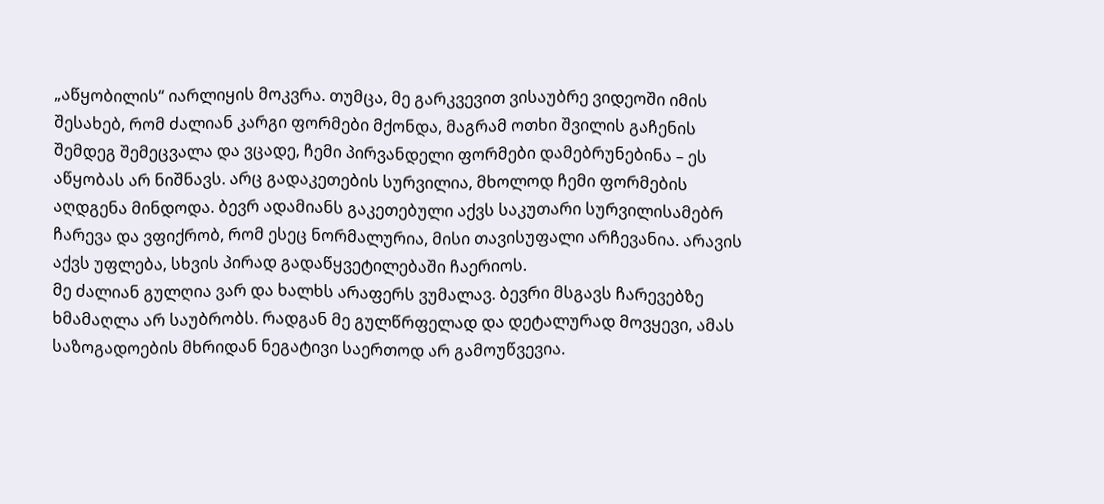„აწყობილის“ იარლიყის მოკვრა. თუმცა, მე გარკვევით ვისაუბრე ვიდეოში იმის შესახებ, რომ ძალიან კარგი ფორმები მქონდა, მაგრამ ოთხი შვილის გაჩენის შემდეგ შემეცვალა და ვცადე, ჩემი პირვანდელი ფორმები დამებრუნებინა – ეს აწყობას არ ნიშნავს. არც გადაკეთების სურვილია, მხოლოდ ჩემი ფორმების აღდგენა მინდოდა. ბევრ ადამიანს გაკეთებული აქვს საკუთარი სურვილისამებრ ჩარევა და ვფიქრობ, რომ ესეც ნორმალურია, მისი თავისუფალი არჩევანია. არავის აქვს უფლება, სხვის პირად გადაწყვეტილებაში ჩაერიოს.
მე ძალიან გულღია ვარ და ხალხს არაფერს ვუმალავ. ბევრი მსგავს ჩარევებზე ხმამაღლა არ საუბრობს. რადგან მე გულწრფელად და დეტალურად მოვყევი, ამას საზოგადოების მხრიდან ნეგატივი საერთოდ არ გამოუწვევია.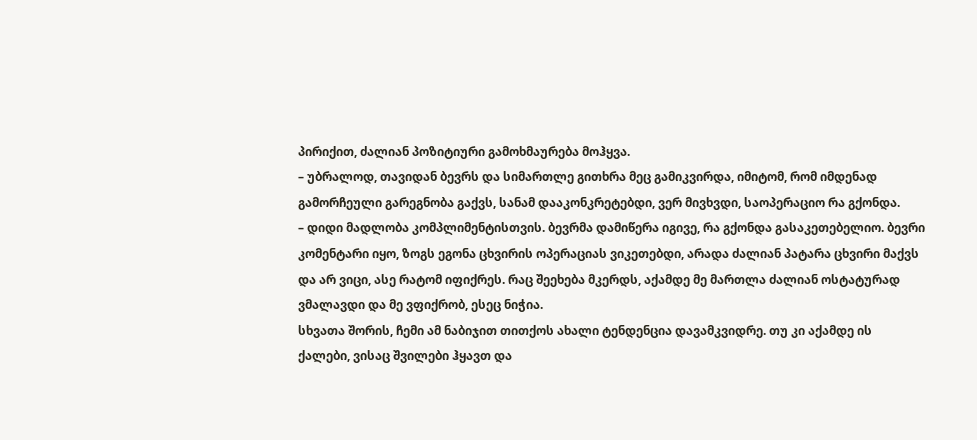პირიქით, ძალიან პოზიტიური გამოხმაურება მოჰყვა.
– უბრალოდ, თავიდან ბევრს და სიმართლე გითხრა მეც გამიკვირდა, იმიტომ, რომ იმდენად გამორჩეული გარეგნობა გაქვს, სანამ დააკონკრეტებდი, ვერ მივხვდი, საოპერაციო რა გქონდა.
– დიდი მადლობა კომპლიმენტისთვის. ბევრმა დამიწერა იგივე, რა გქონდა გასაკეთებელიო. ბევრი კომენტარი იყო, ზოგს ეგონა ცხვირის ოპერაციას ვიკეთებდი, არადა ძალიან პატარა ცხვირი მაქვს და არ ვიცი, ასე რატომ იფიქრეს. რაც შეეხება მკერდს, აქამდე მე მართლა ძალიან ოსტატურად ვმალავდი და მე ვფიქრობ, ესეც ნიჭია.
სხვათა შორის, ჩემი ამ ნაბიჯით თითქოს ახალი ტენდენცია დავამკვიდრე. თუ კი აქამდე ის ქალები, ვისაც შვილები ჰყავთ და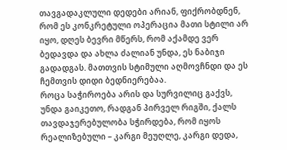თავგადაკლული დედები არიან, ფიქრობდნენ, რომ ეს კონკრეტული ოპერაცია მათი სტილი არ იყო, დღეს ბევრი მწერს, რომ აქამდე ვერ ბედავდა და ახლა ძალიან უნდა, ეს ნაბიჯი გადადგას. მათთვის სტიმული აღმოვჩნდი და ეს ჩემთვის დიდი ბედნიერებაა.
როცა საჭიროება არის და სურვილიც გაქვს, უნდა გაიკეთო, რადგან პირველ რიგში, ქალს თავდაჯერებულობა სჭირდება, რომ იყოს რეალიზებული – კარგი მეუღლე, კარგი დედა,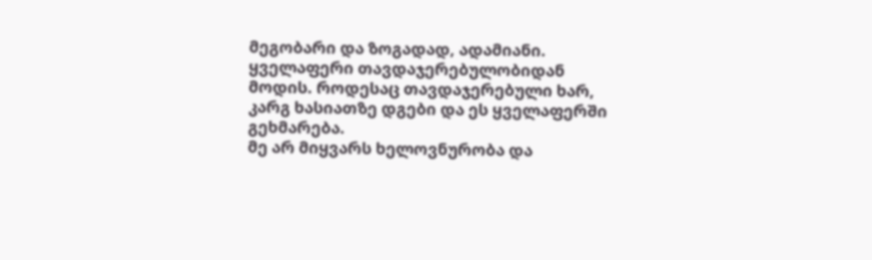მეგობარი და ზოგადად, ადამიანი. ყველაფერი თავდაჯერებულობიდან მოდის. როდესაც თავდაჯერებული ხარ, კარგ ხასიათზე დგები და ეს ყველაფერში გეხმარება.
მე არ მიყვარს ხელოვნურობა და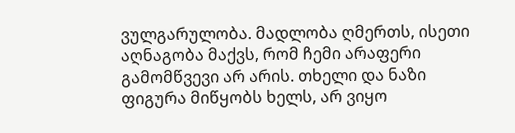ვულგარულობა. მადლობა ღმერთს, ისეთი აღნაგობა მაქვს, რომ ჩემი არაფერი გამომწვევი არ არის. თხელი და ნაზი ფიგურა მიწყობს ხელს, არ ვიყო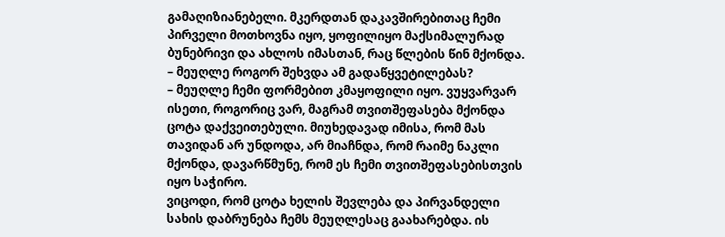გამაღიზიანებელი. მკერდთან დაკავშირებითაც ჩემი პირველი მოთხოვნა იყო, ყოფილიყო მაქსიმალურად ბუნებრივი და ახლოს იმასთან, რაც წლების წინ მქონდა.
– მეუღლე როგორ შეხვდა ამ გადაწყვეტილებას?
– მეუღლე ჩემი ფორმებით კმაყოფილი იყო. ვუყვარვარ ისეთი, როგორიც ვარ, მაგრამ თვითშეფასება მქონდა ცოტა დაქვეითებული. მიუხედავად იმისა, რომ მას თავიდან არ უნდოდა, არ მიაჩნდა, რომ რაიმე ნაკლი მქონდა, დავარწმუნე, რომ ეს ჩემი თვითშეფასებისთვის იყო საჭირო.
ვიცოდი, რომ ცოტა ხელის შევლება და პირვანდელი სახის დაბრუნება ჩემს მეუღლესაც გაახარებდა. ის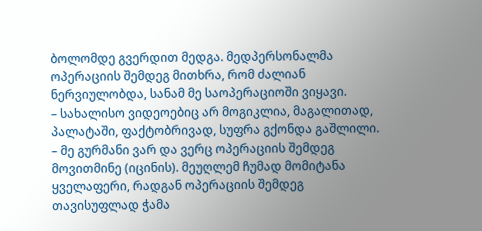ბოლომდე გვერდით მედგა. მედპერსონალმა ოპერაციის შემდეგ მითხრა, რომ ძალიან ნერვიულობდა, სანამ მე საოპერაციოში ვიყავი.
– სახალისო ვიდეოებიც არ მოგიკლია, მაგალითად, პალატაში, ფაქტობრივად, სუფრა გქონდა გაშლილი.
– მე გურმანი ვარ და ვერც ოპერაციის შემდეგ მოვითმინე (იცინის). მეუღლემ ჩუმად მომიტანა ყველაფერი, რადგან ოპერაციის შემდეგ თავისუფლად ჭამა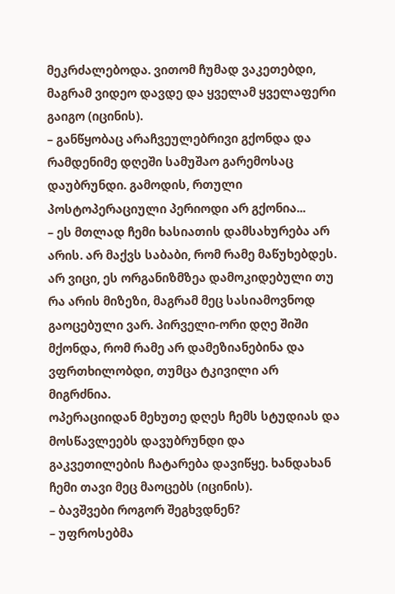მეკრძალებოდა. ვითომ ჩუმად ვაკეთებდი, მაგრამ ვიდეო დავდე და ყველამ ყველაფერი გაიგო (იცინის).
– განწყობაც არაჩვეულებრივი გქონდა და რამდენიმე დღეში სამუშაო გარემოსაც დაუბრუნდი. გამოდის, რთული პოსტოპერაციული პერიოდი არ გქონია...
– ეს მთლად ჩემი ხასიათის დამსახურება არ არის. არ მაქვს საბაბი, რომ რამე მაწუხებდეს. არ ვიცი, ეს ორგანიზმზეა დამოკიდებული თუ რა არის მიზეზი, მაგრამ მეც სასიამოვნოდ გაოცებული ვარ. პირველი-ორი დღე შიში მქონდა, რომ რამე არ დამეზიანებინა და ვფრთხილობდი, თუმცა ტკივილი არ მიგრძნია.
ოპერაციიდან მეხუთე დღეს ჩემს სტუდიას და მოსწავლეებს დავუბრუნდი და გაკვეთილების ჩატარება დავიწყე. ხანდახან ჩემი თავი მეც მაოცებს (იცინის).
– ბავშვები როგორ შეგხვდნენ?
– უფროსებმა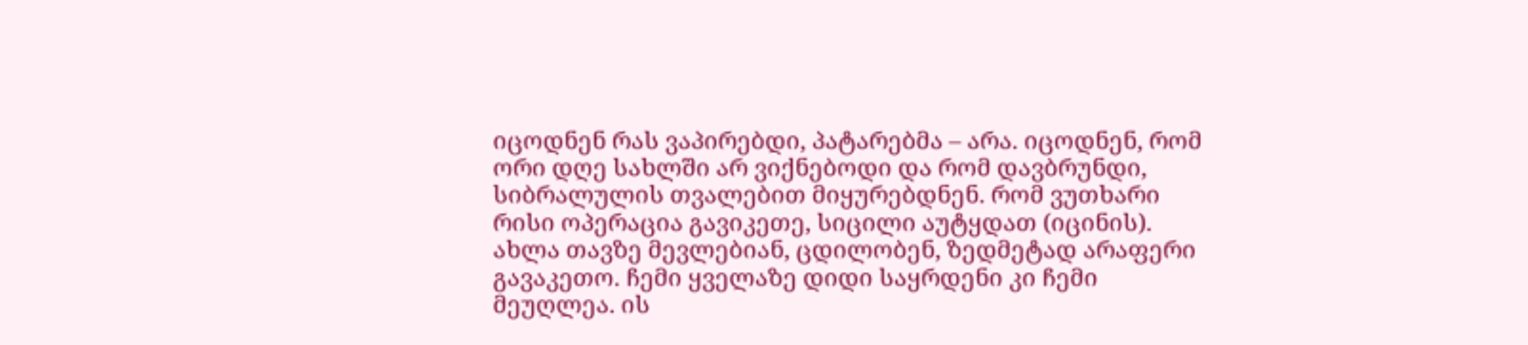იცოდნენ რას ვაპირებდი, პატარებმა – არა. იცოდნენ, რომ ორი დღე სახლში არ ვიქნებოდი და რომ დავბრუნდი, სიბრალულის თვალებით მიყურებდნენ. რომ ვუთხარი რისი ოპერაცია გავიკეთე, სიცილი აუტყდათ (იცინის). ახლა თავზე მევლებიან, ცდილობენ, ზედმეტად არაფერი გავაკეთო. ჩემი ყველაზე დიდი საყრდენი კი ჩემი მეუღლეა. ის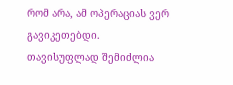რომ არა, ამ ოპერაციას ვერ გავიკეთებდი. თავისუფლად შემიძლია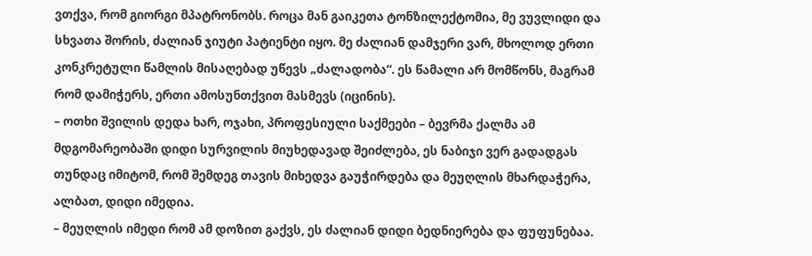ვთქვა, რომ გიორგი მპატრონობს. როცა მან გაიკეთა ტონზილექტომია, მე ვუვლიდი და სხვათა შორის, ძალიან ჯიუტი პატიენტი იყო. მე ძალიან დამჯერი ვარ, მხოლოდ ერთი კონკრეტული წამლის მისაღებად უწევს „ძალადობა“. ეს წამალი არ მომწონს, მაგრამ რომ დამიჭერს, ერთი ამოსუნთქვით მასმევს (იცინის).
– ოთხი შვილის დედა ხარ, ოჯახი, პროფესიული საქმეები – ბევრმა ქალმა ამ მდგომარეობაში დიდი სურვილის მიუხედავად შეიძლება, ეს ნაბიჯი ვერ გადადგას თუნდაც იმიტომ, რომ შემდეგ თავის მიხედვა გაუჭირდება და მეუღლის მხარდაჭერა, ალბათ, დიდი იმედია.
– მეუღლის იმედი რომ ამ დოზით გაქვს, ეს ძალიან დიდი ბედნიერება და ფუფუნებაა.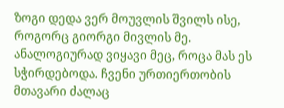ზოგი დედა ვერ მოუვლის შვილს ისე, როგორც გიორგი მივლის მე. ანალოგიურად ვიყავი მეც, როცა მას ეს სჭირდებოდა. ჩვენი ურთიერთობის მთავარი ძალაც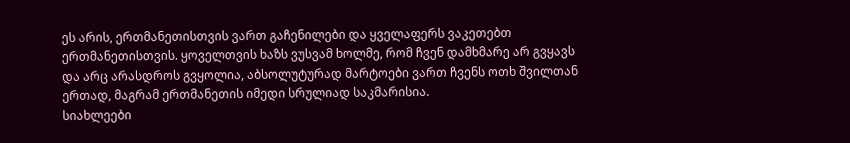ეს არის, ერთმანეთისთვის ვართ გაჩენილები და ყველაფერს ვაკეთებთ ერთმანეთისთვის. ყოველთვის ხაზს ვუსვამ ხოლმე, რომ ჩვენ დამხმარე არ გვყავს და არც არასდროს გვყოლია, აბსოლუტურად მარტოები ვართ ჩვენს ოთხ შვილთან ერთად, მაგრამ ერთმანეთის იმედი სრულიად საკმარისია.
სიახლეები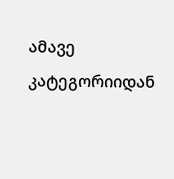ამავე კატეგორიიდან